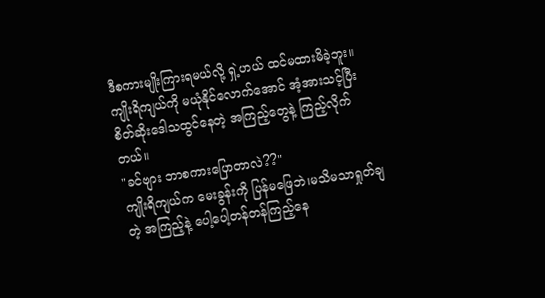ဒီစကားမျိုးကြားရမယ်လို့ ရှဲ့ဟယ် ထင်မထားမိခဲ့ဘူး။ကျိုးရိကျယ်ကို မယုံနိုင်လောက်အောင် အံ့အားသင့်ပြီး စိတ်ဆိုးဒေါသထွင်နေတဲ့ အကြည့်တွေနဲ့ ကြည့်လိုက်တယ်။
"ခင်ဗျား ဘာစကားပြောတာလဲ??"
ကျိုးရိကျယ်က မေးခွန်းကို ပြန်မဖြေဘဲ၊မသိမသာရှုတ်ချတဲ့ အကြည့်နဲ့ ပေါ့ပေါ့တန်တန်ကြည့်နေ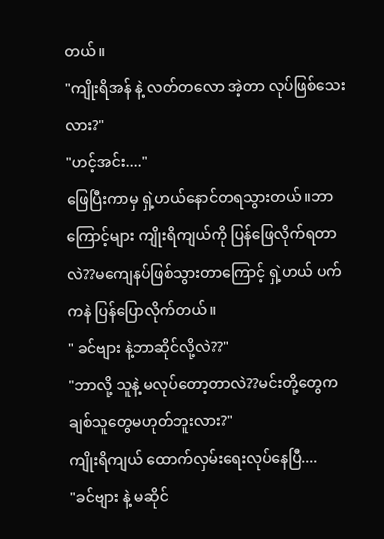တယ်။
"ကျိုးရိအန် နဲ့ လတ်တလော အဲ့တာ လုပ်ဖြစ်သေးလား?"
"ဟင့်အင်း...."
ဖြေပြီးကာမှ ရှဲ့ဟယ်နောင်တရသွားတယ်။ဘာကြောင့်များ ကျိုးရိကျယ်ကို ပြန်ဖြေလိုက်ရတာလဲ??မကျေနပ်ဖြစ်သွားတာကြောင့် ရှဲ့ဟယ် ပက်ကနဲ ပြန်ပြောလိုက်တယ်။
" ခင်ဗျား နဲ့ဘာဆိုင်လို့လဲ??"
"ဘာလို့ သူနဲ့ မလုပ်တော့တာလဲ??မင်းတို့တွေက ချစ်သူတွေမဟုတ်ဘူးလား?"
ကျိုးရိကျယ် ထောက်လှမ်းရေးလုပ်နေပြီ....
"ခင်ဗျား နဲ့ မဆိုင်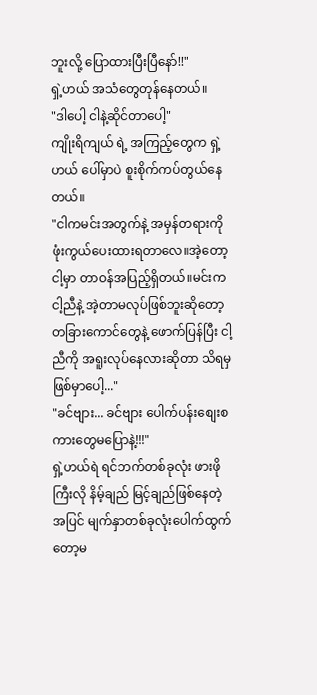ဘူးလို့ ပြောထားပြီးပြီနော်!!"
ရှဲ့ဟယ် အသံတွေတုန်နေတယ်။
"ဒါပေါ့ ငါနဲ့ဆိုင်တာပေါ့"
ကျိုးရိကျယ် ရဲ့ အကြည့်တွေက ရှဲ့ဟယ် ပေါ်မှာပဲ စူးစိုက်ကပ်တွယ်နေတယ်။
"ငါကမင်းအတွက်နဲ့ အမှန်တရားကိုဖုံးကွယ်ပေးထားရတာလေ။အဲ့တော့ ငါ့မှာ တာဝန်အပြည့်ရှိတယ်။မင်းက ငါ့ညီနဲ့ အဲ့တာမလုပ်ဖြစ်ဘူးဆိုတော့ တခြားကောင်တွေနဲ့ ဖောက်ပြန်ပြီး ငါ့ညီကို အရူးလုပ်နေလားဆိုတာ သိရမှဖြစ်မှာပေါ့..."
"ခင်ဗျား... ခင်ဗျား ပေါက်ပန်းစျေးစကားတွေမပြောနဲ့!!!"
ရှဲ့ဟယ်ရဲ ရင်ဘက်တစ်ခုလုံး ဖားဖိုကြီးလို နိမ့်ချည် မြင့်ချည်ဖြစ်နေတဲ့ အပြင် မျက်နှာတစ်ခုလုံးပေါက်ထွက်တော့မ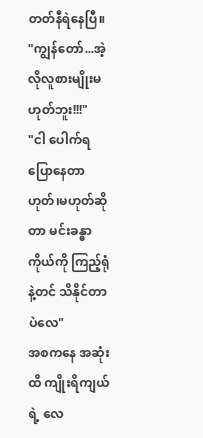တတ်နီရဲနေပြီ။
"ကျွန်တော်...အဲ့လိုလူစားမျိုးမဟုတ်ဘူး!!!"
"ငါ ပေါက်ရပြောနေတာ ဟုတ်၊မဟုတ်ဆိုတာ မင်းခန္ဓာကိုယ်ကို ကြည့်ရုံနဲ့တင် သိနိုင်တာပဲလေ"
အစကနေ အဆုံးထိ ကျိုးရိကျယ်ရဲ့ လေ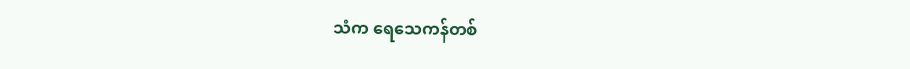သံက ရေသေကန်တစ်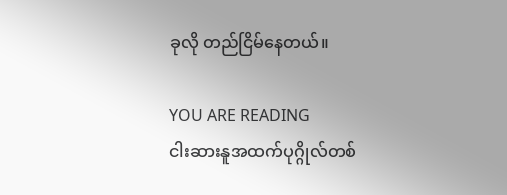ခုလို တည်ငြိမ်နေတယ်။

YOU ARE READING
ငါးဆားနူအထက်ပုဂ္ဂိုလ်တစ်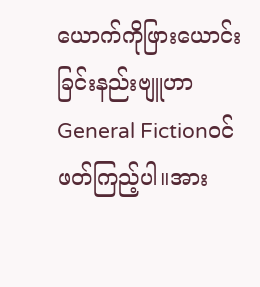ယောက်ကိုဖြားယောင်းခြင်းနည်းဗျူဟာ
General Fictionဝင်ဖတ်ကြည့်ပါ။အား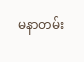မနာတမ်း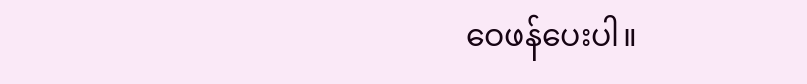ဝေဖန်ပေးပါ။